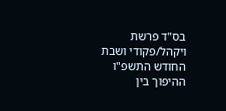בס"ד פרשת ויקהל/פקודי ושבת החודש התשפ"ו
ההיפוך בין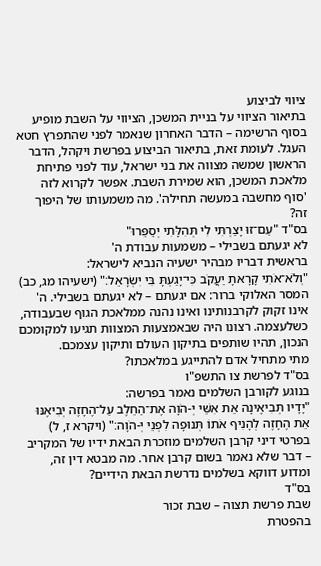ציווי לביצוע
בתיאור הציווי על בניית המשכן, הציווי על השבת מופיע בסוף הרשימה – הדבר האחרון שנאמר לפני שהתפרץ חטא העגל. לעומת זאת, בתיאור הביצוע בפרשת ויקהל, הדבר הראשון שמשה מצווה את בני ישראל, עוד לפני פתיחת מלאכת המשכן, הוא שמירת השבת. אפשר לקרוא לזה 'סוף מחשבה במעשה תחילה'. מה משמעותו של היפוך זה?
בס"ד "עַם־זוּ יָצַרְתִּי לִי תְּהִלָּתִי יְסַפֵּרוּ"
לא יגעתם בשבילי – משמעות עבודת ה'
בראשית דבריו מבהיר ישעיה הנביא לישראל:
"וְלֹא־אֹתִי קָרָאתָ יַעֲקֹב כִּי־יָגַעְתָּ בִּי יִשְׂרָאֵל׃" (ישעיהו מג, כב)
המסר האלוקי ברור: אם יגעתם – לא יגעתם בשבילי. ה' אינו זקוק לקרבנותינו ואינו נהנה ממלאכת הגוף שבעבודה, כשלעצמה. רצונו היה שבאמצעות המצוות תגיעו למקומכם הנכון, תהיו שותפים בתיקון העולם ותיקון עצמכם.
מתי מתחיל אדם להתייגע במלאכתו?
בס"ד לפרשת צו התשפ"ו
בנוגע לקורבן השלמים נאמר בפרשה:
"יָדָיו תְּבִיאֶינָה אֵת אִשֵּׁי יְ-הֹוָה אֶת־הַחֵלֶב עַל־הֶחָזֶה יְבִיאֶנּוּ אֵת הֶחָזֶה לְהָנִיף אֹתוֹ תְּנוּפָה לִפְנֵי יְ-הֹוָה׃" (ויקרא ז, ל)
בפרטי דיני קרבן השלמים מוזכרת הבאת ידיו של המקריב – דבר שלא נאמר בשום קרבן אחר. מה מבטא דין זה, ומדוע דווקא בשלמים נדרשת הבאת הידיים?
בס"ד
שבת פרשת תצוה – שבת זכור
בהפטרת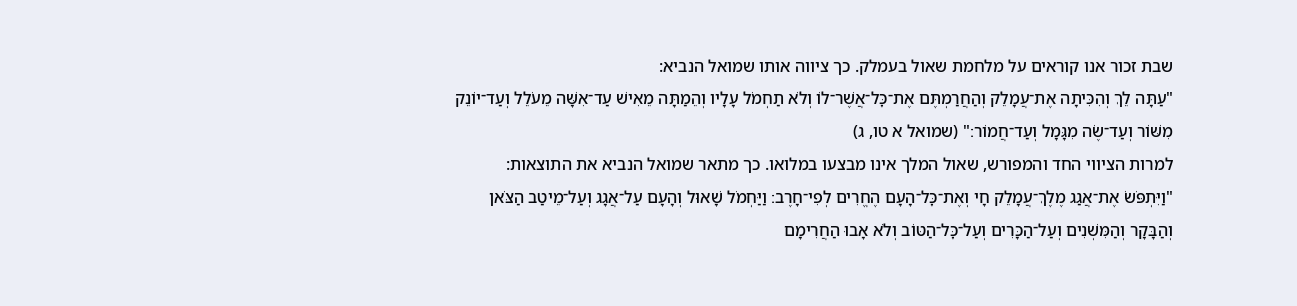שבת זכור אנו קוראים על מלחמת שאול בעמלק. כך ציווה אותו שמואל הנביא:
"עַתָּה לֵךְ וְהִכִּיתָה אֶת־עֲמָלֵק וְהַחֲרַמְתֶּם אֶת־כׇּל־אֲשֶׁר־לוֹ וְלֹא תַחְמֹל עָלָיו וְהֵמַתָּה מֵאִישׁ עַד־אִשָּׁה מֵעֹלֵל וְעַד־יוֹנֵק מִשּׁוֹר וְעַד־שֶׂה מִגָּמָל וְעַד־חֲמוֹר׃" (שמואל א טו, ג)
למרות הציווי החד והמפורש, שאול המלך אינו מבצעו במלואו. כך מתאר שמואל הנביא את התוצאות:
"וַיִּתְפֹּשׂ אֶת־אֲגַג מֶלֶךְ־עֲמָלֵק חָי וְאֶת־כׇּל־הָעָם הֶחֱרִים לְפִי־חָרֶב׃ וַיַּחְמֹל שָׁאוּל וְהָעָם עַל־אֲגָג וְעַל־מֵיטַב הַצֹּאן וְהַבָּקָר וְהַמִּשְׁנִים וְעַל־הַכָּרִים וְעַל־כׇּל־הַטּוֹב וְלֹא אָבוּ הַחֲרִימָם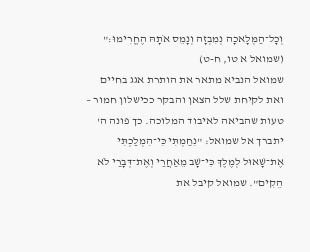וְכׇל־הַמְּלָאכָה נְמִבְזָה וְנָמֵס אֹתָהּ הֶחֱרִימוּ׃" (שמואל א טו, ח-ט)
שמואל הנביא מתאר את הותרת אגג בחיים ואת לקיחת שלל הצאן והבקר ככישלון חמור – טעות שהביאה לאיבוד המלוכה. כך פונה ה' יתברך אל שמואל: "נִחַמְתִּי כִּי־הִמְלַכְתִּי אֶת־שָׁאוּל לְמֶלֶךְ כִּי־שָׁב מֵאַחֲרַי וְאֶת־דְּבָרַי לֹא הֵקִים". שמואל קיבל את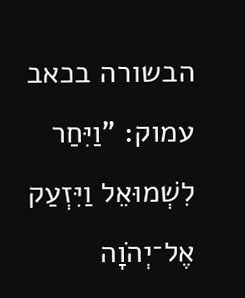הבשורה בכאב עמוק: "וַיִּחַר לִשְׁמוּאֵל וַיִּזְעַק אֶל־יְהֹוָה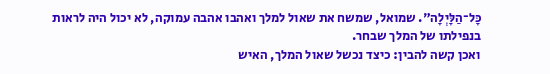כׇּל־הַלָּיְלָה". שמואל, שמשח את שאול למלך ואהבו אהבה עמוקה, לא יכול היה לראות בנפילתו של המלך שבחר.
ואכן קשה להבין: כיצד נכשל שאול המלך, האיש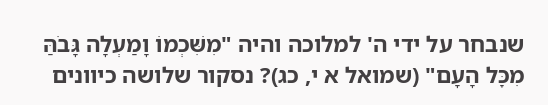שנבחר על ידי ה' למלוכה והיה "מִשִּׁכְמוֹ וָמַעְלָה גָּבֹהַּ מִכׇּל הָעָם" (שמואל א י, כג)? נסקור שלושה כיוונים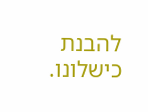להבנת כישלונו.